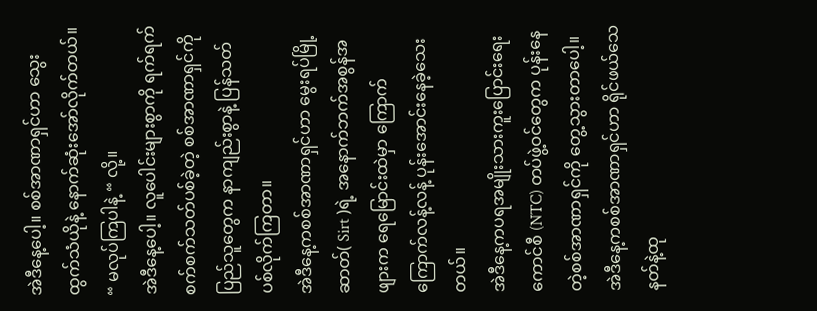အဲဒီနေ့ပေါ့။ စစ်အာဏာရှင်ဟာ သွေးထွက်သံယိုနဲ့ နောက်ဆုံးအော်လိုက်တယ်။
“ မလုပ်ကြပါနဲ့ “ လို့။
အဲဒီနေ့ပေါ့။ လူပေါင်းများစွာကို ရက်ရက်စက်စက်သတ်ပစ်ခဲ့တဲ့ စစ်အာဏာရှင်ကို ပြည်သူတွေက နာကျည်းစွာနဲ့ ပြန်သတ်ပစ်လိုက်ကြတာ။
အဲဒီနေ့ကစစ်အာဏာရှင်ဟာ မွေးရပ်မြို့ဆာတ်( Sirt )ရဲ့ အနောက်ဘက်အစွန်အဖျားက ရေမြောင်းထဲမှာ ကြောက်ကြောက်လန့်လန့် ပုန်းအောင်းနေခဲ့သေးတယ်။
အဲဒီနေ့ကပရအမျိုးသားကူးပြောင်းရေးကောင်စီ (NTC) တပ်ဖွဲ့ဝင်တွေက ပုန်းနေတဲ့စစ်အာဏာရှင်ကို တွေ့သွားတာပေါ့။
အဲဒီနေ့ကစစ်အာဏာရှင်ဟာ ရိုင်ဖယ်သေနတ်နဲ့ထု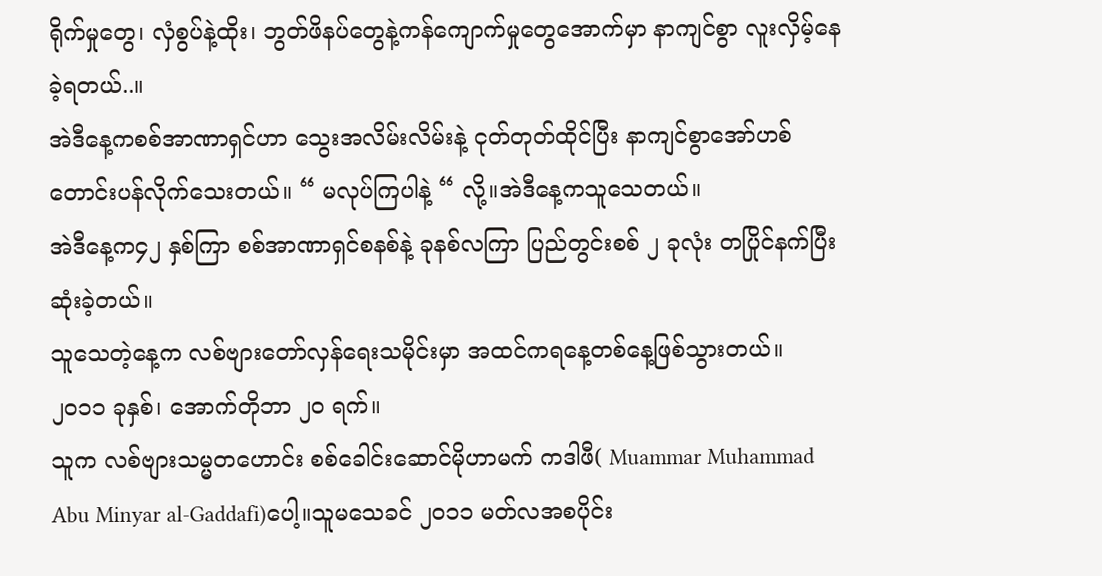ရိုက်မှုတွေ၊ လှံစွပ်နဲ့ထိုး၊ ဘွတ်ဖိနပ်တွေနဲ့ကန်ကျောက်မှုတွေအောက်မှာ နာကျင်စွာ လူးလှိမ့်နေခဲ့ရတယ်..။
အဲဒီနေ့ကစစ်အာဏာရှင်ဟာ သွေးအလိမ်းလိမ်းနဲ့ ငုတ်တုတ်ထိုင်ပြီး နာကျင်စွာအော်ဟစ် တောင်းပန်လိုက်သေးတယ်။ “ မလုပ်ကြပါနဲ့ “ လို့။အဲဒီနေ့ကသူသေတယ်။
အဲဒီနေ့က၄၂ နှစ်ကြာ စစ်အာဏာရှင်စနစ်နဲ့ ခုနစ်လကြာ ပြည်တွင်းစစ် ၂ ခုလုံး တပြိုင်နက်ပြီးဆုံးခဲ့တယ်။
သူသေတဲ့နေ့က လစ်ဗျားတော်လှန်ရေးသမိုင်းမှာ အထင်ကရနေ့တစ်နေ့ဖြစ်သွားတယ်။
၂၀၁၁ ခုနှစ်၊ အောက်တိုဘာ ၂၀ ရက်။
သူက လစ်ဗျားသမ္မတဟောင်း စစ်ခေါင်းဆောင်မိုဟာမက် ကဒါဖီ( Muammar Muhammad Abu Minyar al-Gaddafi)ပေါ့။သူမသေခင် ၂၀၁၁ မတ်လအစပိုင်း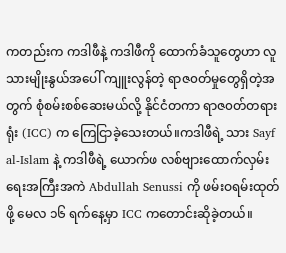ကတည်းက ကဒါဖီနဲ့ ကဒါဖီကို ထောက်ခံသူတွေဟာ လူသားမျိုးနွယ်အပေါ် ကျူးလွန်တဲ့ ရာဇ၀တ်မှုတွေရှိတဲ့အတွက် စုံစမ်းစစ်ဆေးမယ်လို့ နိုင်ငံတကာ ရာဇ၀တ်တရားရုံး (ICC) က ကြေငြာခဲ့သေးတယ်။ကဒါဖီရဲ့ သား Sayf al-Islam နဲ့ ကဒါဖီရဲ့ ယောက်ဖ လစ်ဗျားထောက်လှမ်းရေးအကြီးအကဲ Abdullah Senussi ကို ဖမ်းဝရမ်းထုတ်ဖို့ မေလ ၁၆ ရက်နေ့မှာ ICC ကတောင်းဆိုခဲ့တယ်။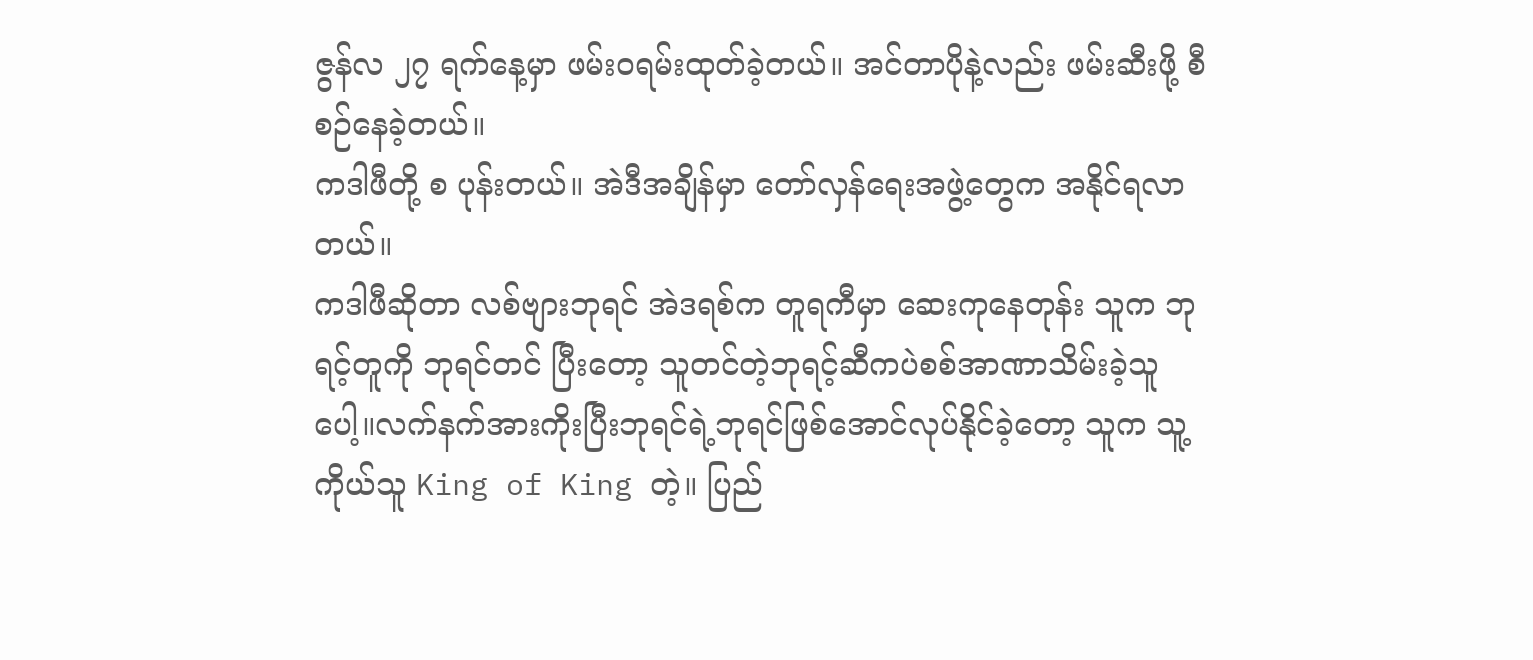ဇွန်လ ၂၇ ရက်နေ့မှာ ဖမ်းဝရမ်းထုတ်ခဲ့တယ်။ အင်တာပိုနဲ့လည်း ဖမ်းဆီးဖို့ စီစဉ်နေခဲ့တယ်။
ကဒါဖီတို့ စ ပုန်းတယ်။ အဲဒီအချိန်မှာ တော်လှန်ရေးအဖွဲ့တွေက အနိုင်ရလာတယ်။
ကဒါဖီဆိုတာ လစ်ဗျားဘုရင် အဲဒရစ်က တူရကီမှာ ဆေးကုနေတုန်း သူက ဘုရင့်တူကို ဘုရင်တင် ပြီးတော့ သူတင်တဲ့ဘုရင့်ဆီကပဲစစ်အာဏာသိမ်းခဲ့သူပေါ့။လက်နက်အားကိုးပြီးဘုရင်ရဲ့ဘုရင်ဖြစ်အောင်လုပ်နိုင်ခဲ့တော့ သူက သူ့ကိုယ်သူ King of King တဲ့။ ပြည်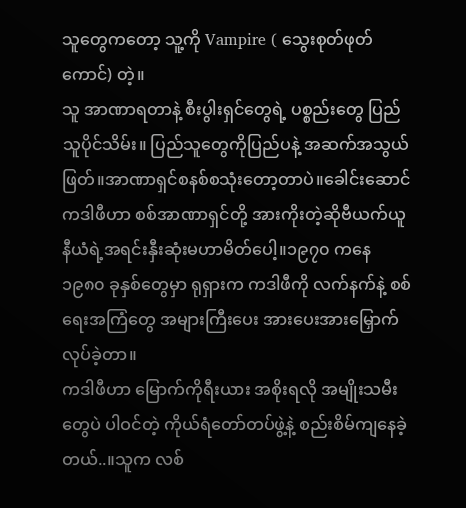သူတွေကတော့ သူ့ကို Vampire ( သွေးစုတ်ဖုတ်ကောင်) တဲ့။
သူ အာဏာရတာနဲ့ စီးပွါးရှင်တွေရဲ့ ပစ္စည်းတွေ ပြည်သူပိုင်သိမ်း။ ပြည်သူတွေကိုပြည်ပနဲ့ အဆက်အသွယ်ဖြတ်။အာဏာရှင်စနစ်စသုံးတော့တာပဲ။ခေါင်းဆောင်ကဒါဖီဟာ စစ်အာဏာရှင်တို့ အားကိုးတဲ့ဆိုဗီယက်ယူနီယံရဲ့အရင်းနှီးဆုံးမဟာမိတ်ပေါ့။၁၉၇၀ ကနေ ၁၉၈၀ ခုနှစ်တွေမှာ ရုရှားက ကဒါဖီကို လက်နက်နဲ့ စစ်ရေးအကြံတွေ အများကြီးပေး အားပေးအားမြှောက်လုပ်ခဲ့တာ။
ကဒါဖီဟာ မြောက်ကိုရီးယား အစိုးရလို အမျိုးသမီးတွေပဲ ပါဝင်တဲ့ ကိုယ်ရံတော်တပ်ဖွဲ့နဲ့ စည်းစိမ်ကျနေခဲ့တယ်..။သူက လစ်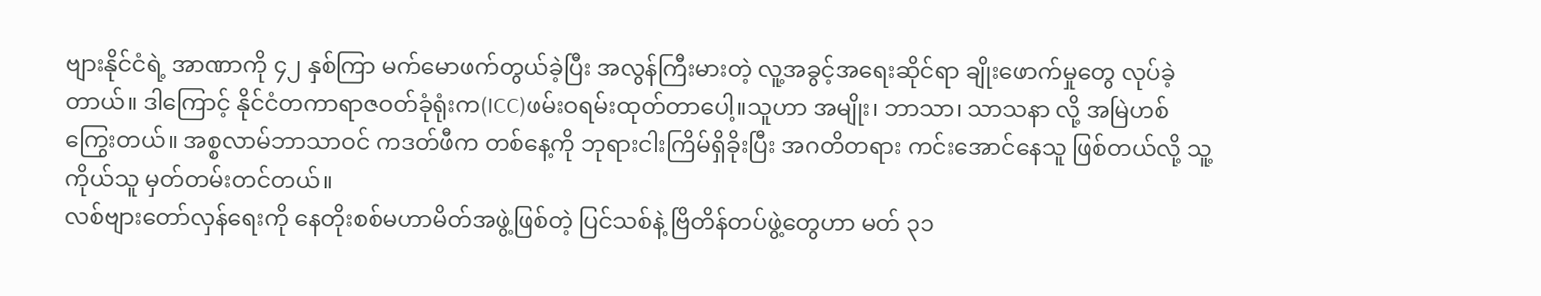ဗျားနိုင်ငံရဲ့ အာဏာကို ၄၂ နှစ်ကြာ မက်မောဖက်တွယ်ခဲ့ပြီး အလွန်ကြီးမားတဲ့ လူ့အခွင့်အရေးဆိုင်ရာ ချိုးဖောက်မှုတွေ လုပ်ခဲ့တာယ်။ ဒါကြောင့် နိုင်ငံတကာရာဇဝတ်ခုံရုံးက(ICC)ဖမ်းဝရမ်းထုတ်တာပေါ့။သူဟာ အမျိုး၊ ဘာသာ၊ သာသနာ လို့ အမြဲဟစ်ကြွေးတယ်။ အစ္စလာမ်ဘာသာဝင် ကဒတ်ဖီက တစ်နေ့ကို ဘုရားငါးကြိမ်ရှိခိုးပြီး အဂတိတရား ကင်းအောင်နေသူ ဖြစ်တယ်လို့ သူ့ကိုယ်သူ မှတ်တမ်းတင်တယ်။
လစ်ဗျားတော်လှန်ရေးကို နေတိုးစစ်မဟာမိတ်အဖွဲ့ဖြစ်တဲ့ ပြင်သစ်နဲ့ ဗြိတိန်တပ်ဖွဲ့တွေဟာ မတ် ၃၁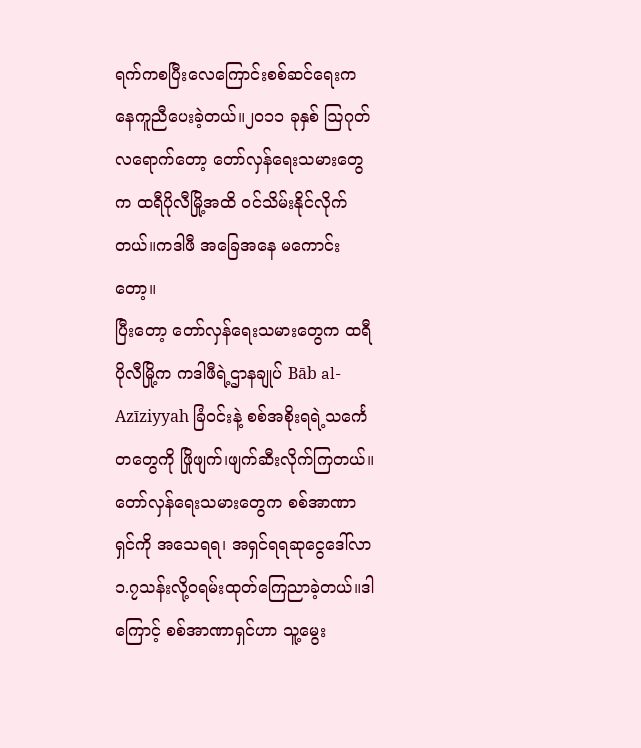ရက်ကစပြီးလေကြောင်းစစ်ဆင်ရေးကနေကူညီပေးခဲ့တယ်။၂၀၁၁ ခုနှစ် ဩဂုတ်လရောက်တော့ တော်လှန်ရေးသမားတွေက ထရီပိုလီမြို့အထိ ဝင်သိမ်းနိုင်လိုက်တယ်။ကဒါဖီ အခြေအနေ မကောင်းတော့။
ပြီးတော့ တော်လှန်ရေးသမားတွေက ထရီပိုလီမြို့က ကဒါဖီရဲ့ဌာနချုပ် Bāb al-Azīziyyah ခြံဝင်းနဲ့ စစ်အစိုးရရဲ့သင်္ကေတတွေကို ဖြိုဖျက်၊ဖျက်ဆီးလိုက်ကြတယ်။တော်လှန်ရေးသမားတွေက စစ်အာဏာရှင်ကို အသေရရ၊ အရှင်ရရဆုငွေဒေါ်လာ၁.၇သန်းလို့ဝရမ်းထုတ်ကြေညာခဲ့တယ်။ဒါကြောင့် စစ်အာဏာရှင်ဟာ သူ့မွေး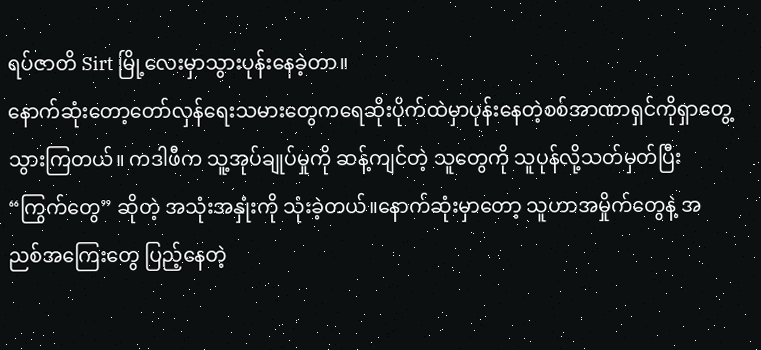ရပ်ဇာတိ Sirt မြို့လေးမှာသွားပုန်းနေခဲ့တာ။
နောက်ဆုံးတော့တော်လှန်ရေးသမားတွေကရေဆိုးပိုက်ထဲမှာပုန်းနေတဲ့စစ်အာဏာရှင်ကိုရှာတွေ့သွားကြတယ်။ ကဒါဖီက သူ့အုပ်ချုပ်မှုကို ဆန့်ကျင်တဲ့ သူတွေကို သူပုန်လို့သတ်မှတ်ပြီး “ကြွက်တွေ” ဆိုတဲ့ အသုံးအနှုံးကို သုံးခဲ့တယ်။နောက်ဆုံးမှာတော့ သူဟာအမှိုက်တွေနဲ့ အညစ်အကြေးတွေ ပြည့်နေတဲ့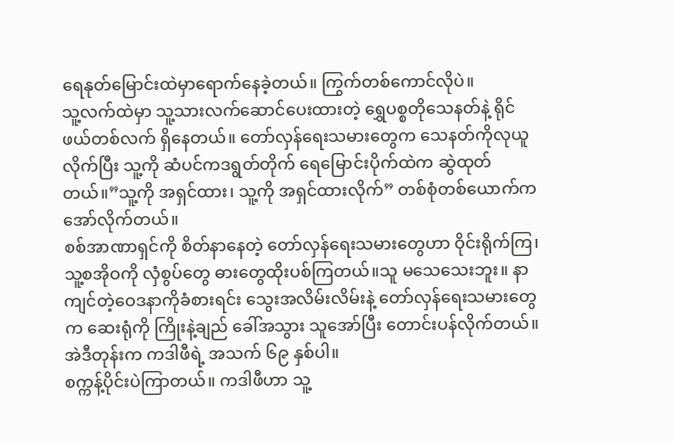ရေနုတ်မြောင်းထဲမှာရောက်နေခဲ့တယ်။ ကြွက်တစ်ကောင်လိုပဲ။
သူ့လက်ထဲမှာ သူ့သားလက်ဆောင်ပေးထားတဲ့ ရွှေပစ္စတိုသေနတ်နဲ့ ရိုင်ဖယ်တစ်လက် ရှိနေတယ်။ တော်လှန်ရေးသမားတွေက သေနတ်ကိုလုယူလိုက်ပြီး သူ့ကို ဆံပင်ကဒရွတ်တိုက် ရေမြောင်းပိုက်ထဲက ဆွဲထုတ်တယ်။”သူ့ကို အရှင်ထား၊ သူ့ကို အရှင်ထားလိုက်” တစ်စုံတစ်ယောက်က အော်လိုက်တယ်။
စစ်အာဏာရှင်ကို စိတ်နာနေတဲ့ တော်လှန်ရေးသမားတွေဟာ ဝိုင်းရိုက်ကြ၊ သူ့စအိုဝကို လှံစွပ်တွေ ဓားတွေထိုးပစ်ကြတယ်။သူ မသေသေးဘူး။ နာကျင်တဲ့ဝေဒနာကိုခံစားရင်း သွေးအလိမ်းလိမ်းနဲ့ တော်လှန်ရေးသမားတွေက ဆေးရုံကို ကြိုးနဲ့ချည် ခေါ်အသွား သူအော်ပြီး တောင်းပန်လိုက်တယ်။
အဲဒီတုန်းက ကဒါဖီရဲ့ အသက် ၆၉ နှစ်ပါ။
စက္ကန့်ပိုင်းပဲကြာတယ်။ ကဒါဖီဟာ သူ့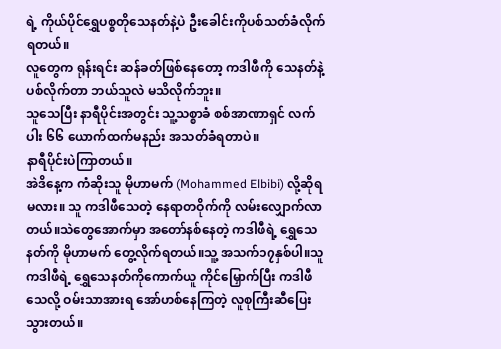ရဲ့ ကိုယ်ပိုင်ရွှေပစ္စတိုသေနတ်နဲ့ပဲ ဦးခေါင်းကိုပစ်သတ်ခံလိုက်ရတယ်။
လူတွေက ရုန်းရင်း ဆန်ခတ်ဖြစ်နေတော့ ကဒါဖီကို သေနတ်နဲ့ ပစ်လိုက်တာ ဘယ်သူလဲ မသိလိုက်ဘူး။
သူသေပြီး နာရီပိုင်းအတွင်း သူ့သစ္စာခံ စစ်အာဏာရှင် လက်ပါး ၆၆ ယောက်ထက်မနည်း အသတ်ခံရတာပဲ။
နာရီပိုင်းပဲကြာတယ်။
အဲဒိနေ့က ကံဆိုးသူ မိုဟာမက် (Mohammed Elbibi) လို့ဆိုရမလား။ သူ ကဒါဖီသေတဲ့ နေရာတဝိုက်ကို လမ်းလျှောက်လာတယ်။သဲတွေအောက်မှာ အတော်နစ်နေတဲ့ ကဒါဖီရဲ့ ရွှေသေနတ်ကို မိုဟာမက် တွေ့လိုက်ရတယ်။သူ့ အသက်၁၇နှစ်ပါ။သူ ကဒါဖီရဲ့ ရွှေသေနတ်ကိုကောက်ယူ ကိုင်မြှောက်ပြီး ကဒါဖီသေလို့ ဝမ်းသာအားရ အော်ဟစ်နေကြတဲ့ လူစုကြီးဆီပြေးသွားတယ်။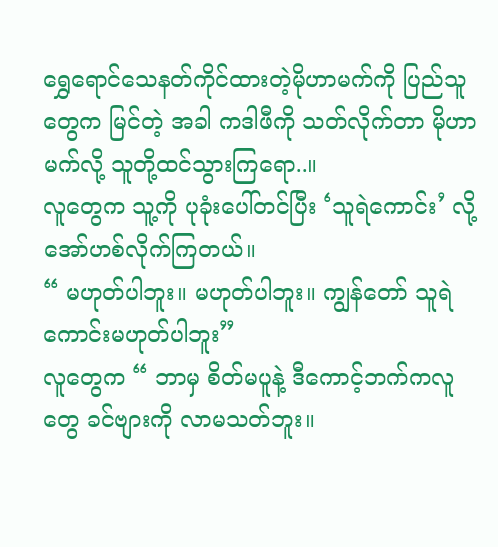ရွှေရောင်သေနတ်ကိုင်ထားတဲ့မိုဟာမက်ကို ပြည်သူတွေက မြင်တဲ့ အခါ ကဒါဖီကို သတ်လိုက်တာ မိုဟာမက်လို့ သူတို့ထင်သွားကြရော..။
လူတွေက သူ့ကို ပုခုံးပေါ်တင်ပြီး ‘သူရဲကောင်း’ လို့ အော်ဟစ်လိုက်ကြတယ်။
“ မဟုတ်ပါဘူး။ မဟုတ်ပါဘူး။ ကျွန်တော် သူရဲကောင်းမဟုတ်ပါဘူး”
လူတွေက “ ဘာမှ စိတ်မပူနဲ့ ဒီကောင့်ဘက်ကလူတွေ ခင်ဗျားကို လာမသတ်ဘူး။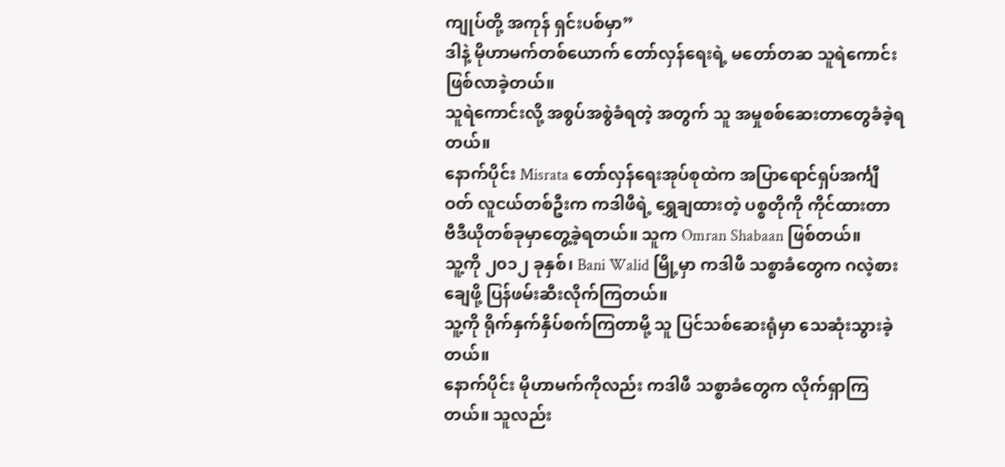ကျုပ်တို့ အကုန် ရှင်းပစ်မှာ”
ဒါနဲ့ မိုဟာမက်တစ်ယောက် တော်လှန်ရေးရဲ့ မတော်တဆ သူရဲကောင်း ဖြစ်လာခဲ့တယ်။
သူရဲကောင်းလို့ အစွပ်အစွဲခံရတဲ့ အတွက် သူ အမှုစစ်ဆေးတာတွေခံခဲ့ရတယ်။
နောက်ပိုင်း Misrata တော်လှန်ရေးအုပ်စုထဲက အပြာရောင်ရှပ်အင်္ကျီဝတ် လူငယ်တစ်ဦးက ကဒါဖီရဲ့ ရွှေချထားတဲ့ ပစ္စတိုကို ကိုင်ထားတာ ဗီဒီယိုတစ်ခုမှာတွေ့ခဲ့ရတယ်။ သူက Omran Shabaan ဖြစ်တယ်။
သူ့ကို ၂၀၁၂ ခုနှစ်၊ Bani Walid မြို့မှာ ကဒါဖီ သစ္စာခံတွေက ဂလဲ့စားချေဖို့ ပြန်ဖမ်းဆီးလိုက်ကြတယ်။
သူ့ကို ရိုက်နှက်နှိပ်စက်ကြတာမို့ သူ ပြင်သစ်ဆေးရုံမှာ သေဆုံးသွားခဲ့တယ်။
နောက်ပိုင်း မိုဟာမက်ကိုလည်း ကဒါဖီ သစ္စာခံတွေက လိုက်ရှာကြတယ်။ သူလည်း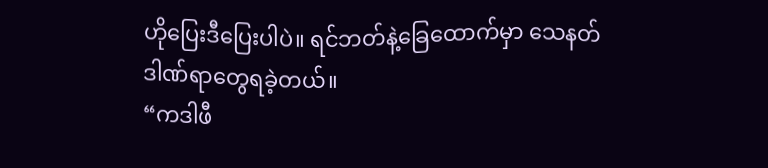ဟိုပြေးဒီပြေးပါပဲ။ ရင်ဘတ်နဲ့ခြေထောက်မှာ သေနတ်ဒါဏ်ရာတွေရခဲ့တယ်။
“ကဒါဖီ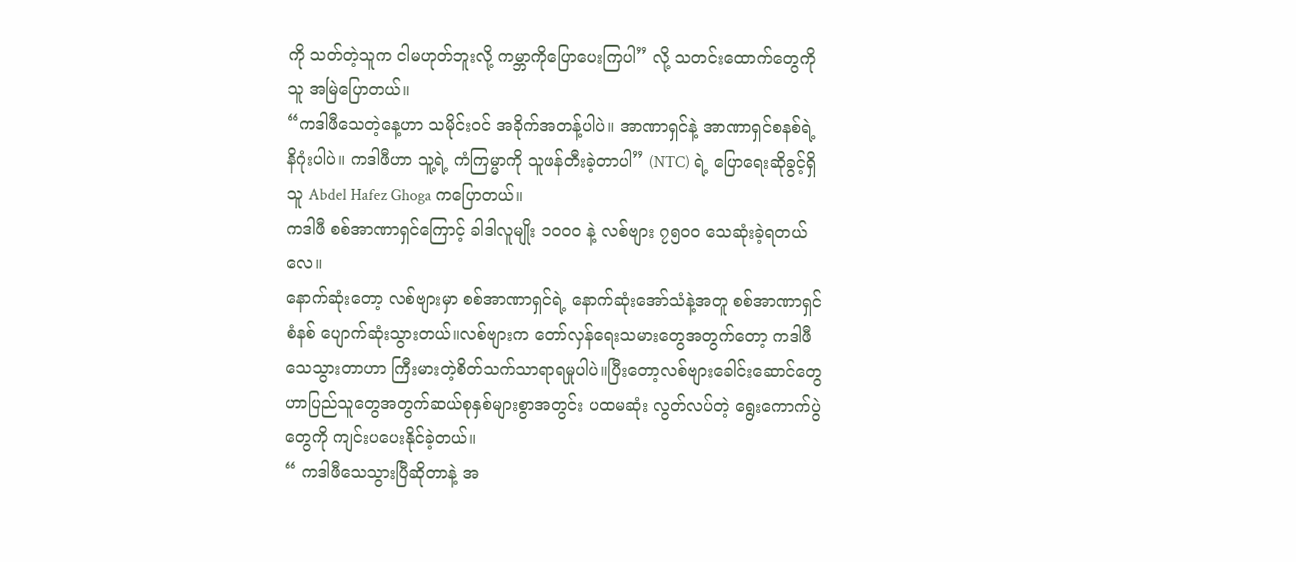ကို သတ်တဲ့သူက ငါမဟုတ်ဘူးလို့ ကမ္ဘာကိုပြောပေးကြပါ” လို့ သတင်းထောက်တွေကို သူ အမြဲပြောတယ်။
“ကဒါဖီသေတဲ့နေ့ဟာ သမိုင်းဝင် အခိုက်အတန့်ပါပဲ။ အာဏာရှင်နဲ့ အာဏာရှင်စနစ်ရဲ့ နိဂုံးပါပဲ။ ကဒါဖီဟာ သူ့ရဲ့ ကံကြမ္မာကို သူဖန်တီးခဲ့တာပါ” (NTC) ရဲ့ ပြောရေးဆိုခွင့်ရှိသူ Abdel Hafez Ghoga ကပြောတယ်။
ကဒါဖီ စစ်အာဏာရှင်ကြောင့် ခါဒါလူမျိုး ၁၀၀၀ နဲ့ လစ်ဗျား ၇၅၀၀ သေဆုံးခဲ့ရတယ်လေ။
နောက်ဆုံးတော့ လစ်ဗျားမှာ စစ်အာဏာရှင်ရဲ့ နောက်ဆုံးအော်သံနဲ့အတူ စစ်အာဏာရှင်စံနစ် ပျောက်ဆုံးသွားတယ်။လစ်ဗျားက တော်လှန်ရေးသမားတွေအတွက်တော့ ကဒါဖီသေသွားတာဟာ ကြီးမားတဲ့စိတ်သက်သာရာရမှုပါပဲ။ပြီးတော့လစ်ဗျားခေါင်းဆောင်တွေဟာပြည်သူတွေအတွက်ဆယ်စုနှစ်များစွာအတွင်း ပထမဆုံး လွတ်လပ်တဲ့ ရွေးကောက်ပွဲတွေကို ကျင်းပပေးနိုင်ခဲ့တယ်။
“ ကဒါဖီသေသွားပြီဆိုတာနဲ့ အ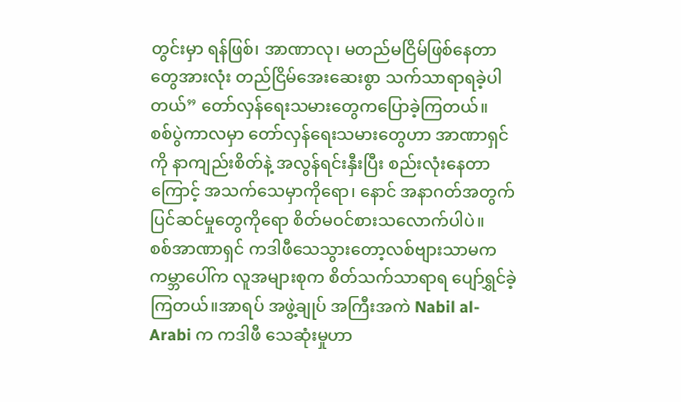တွင်းမှာ ရန်ဖြစ်၊ အာဏာလု၊ မတည်မငြိမ်ဖြစ်နေတာတွေအားလုံး တည်ငြိမ်အေးဆေးစွာ သက်သာရာရခဲ့ပါတယ်” တော်လှန်ရေးသမားတွေကပြောခဲ့ကြတယ်။
စစ်ပွဲကာလမှာ တော်လှန်ရေးသမားတွေဟာ အာဏာရှင်ကို နာကျည်းစိတ်နဲ့ အလွန်ရင်းနှီးပြီး စည်းလုံးနေတာကြောင့် အသက်သေမှာကိုရော၊ နောင် အနာဂတ်အတွက် ပြင်ဆင်မှုတွေကိုရော စိတ်မဝင်စားသလောက်ပါပဲ။
စစ်အာဏာရှင် ကဒါဖီသေသွားတော့လစ်ဗျားသာမက ကမ္ဘာပေါ်က လူအများစုက စိတ်သက်သာရာရ ပျော်ရွှင်ခဲ့ကြတယ်။အာရပ် အဖွဲ့ချုပ် အကြီးအကဲ Nabil al-Arabi က ကဒါဖီ သေဆုံးမှုဟာ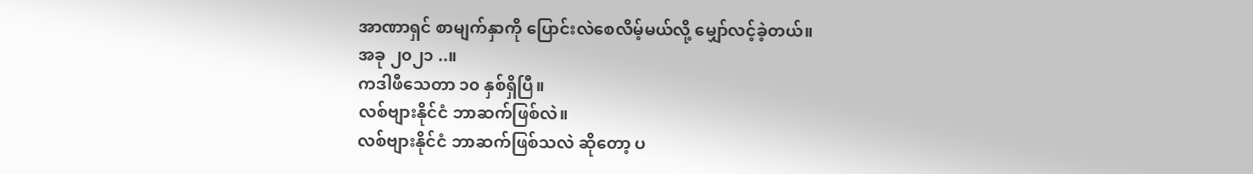အာဏာရှင် စာမျက်နှာကို ပြောင်းလဲစေလိမ့်မယ်လို့ မျှော်လင့်ခဲ့တယ်။
အခု ၂၀၂၁ ..။
ကဒါဖီသေတာ ၁၀ နှစ်ရှိပြီ။
လစ်ဗျားနိုင်ငံ ဘာဆက်ဖြစ်လဲ။
လစ်ဗျားနိုင်ငံ ဘာဆက်ဖြစ်သလဲ ဆိုတော့ ပ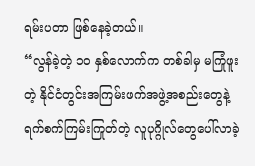ရမ်းပတာ ဖြစ်နေခဲ့တယ်။
“လွန်ခဲ့တဲ့ ၁၀ နှစ်လောက်က တစ်ခါမှ မကြုံဖူးတဲ့ နိုင်ငံတွင်းအကြမ်းဖက်အဖွဲ့အစည်းတွေနဲ့ ရက်စက်ကြမ်းကြုတ်တဲ့ လူပုဂ္ဂိုလ်တွေပေါ်လာခဲ့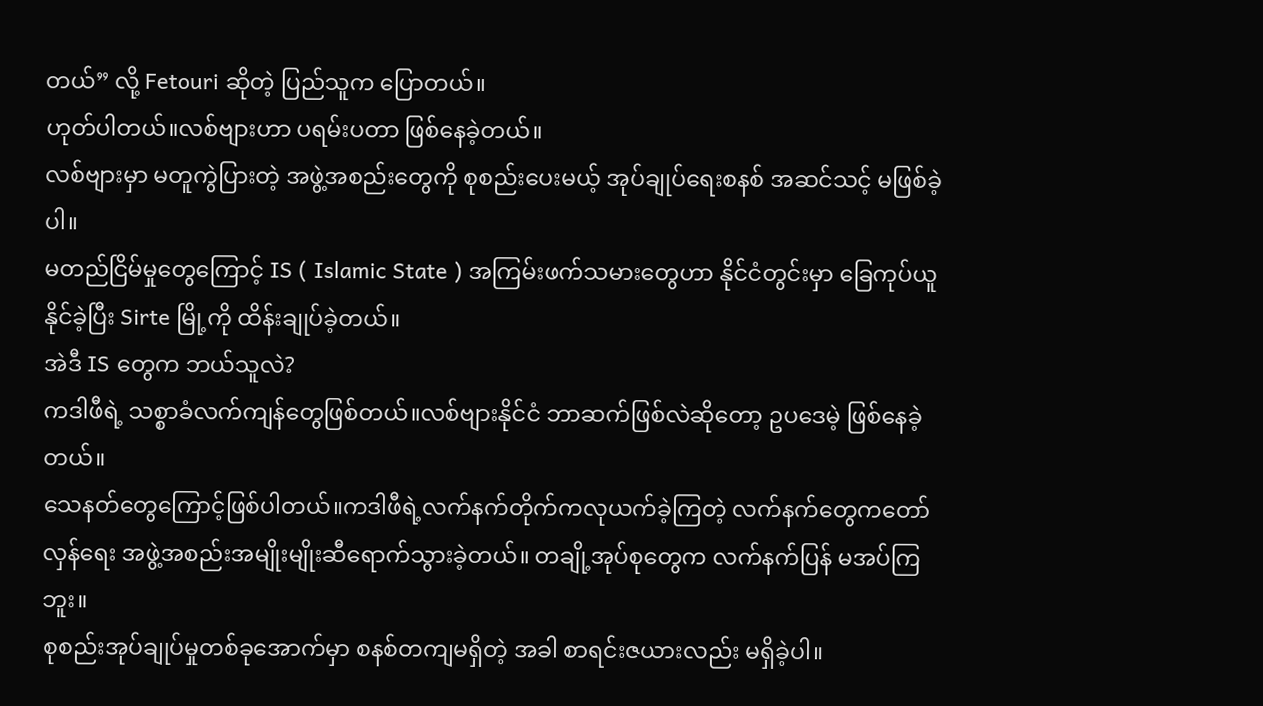တယ်” လို့ Fetouri ဆိုတဲ့ ပြည်သူက ပြောတယ်။
ဟုတ်ပါတယ်။လစ်ဗျားဟာ ပရမ်းပတာ ဖြစ်နေခဲ့တယ်။
လစ်ဗျားမှာ မတူကွဲပြားတဲ့ အဖွဲ့အစည်းတွေကို စုစည်းပေးမယ့် အုပ်ချုပ်ရေးစနစ် အဆင်သင့် မဖြစ်ခဲ့ပါ။
မတည်ငြိမ်မှုတွေကြောင့် IS ( Islamic State ) အကြမ်းဖက်သမားတွေဟာ နိုင်ငံတွင်းမှာ ခြေကုပ်ယူနိုင်ခဲ့ပြီး Sirte မြို့ကို ထိန်းချုပ်ခဲ့တယ်။
အဲဒီ IS တွေက ဘယ်သူလဲ?
ကဒါဖီရဲ့ သစ္စာခံလက်ကျန်တွေဖြစ်တယ်။လစ်ဗျားနိုင်ငံ ဘာဆက်ဖြစ်လဲဆိုတော့ ဥပဒေမဲ့ ဖြစ်နေခဲ့တယ်။
သေနတ်တွေကြောင့်ဖြစ်ပါတယ်။ကဒါဖီရဲ့လက်နက်တိုက်ကလုယက်ခဲ့ကြတဲ့ လက်နက်တွေကတော်လှန်ရေး အဖွဲ့အစည်းအမျိုးမျိုးဆီရောက်သွားခဲ့တယ်။ တချို့အုပ်စုတွေက လက်နက်ပြန် မအပ်ကြဘူး။
စုစည်းအုပ်ချုပ်မှုတစ်ခုအောက်မှာ စနစ်တကျမရှိတဲ့ အခါ စာရင်းဇယားလည်း မရှိခဲ့ပါ။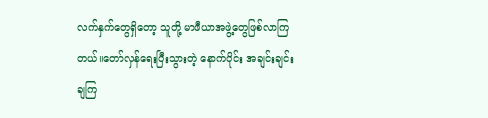လက်နှက်တွေရှိတော့ သူတို့ မာဖီယာအဖွဲ့တွေဖြစ်လာကြတယ်။တော်လှန်ရေးပြီးသွားတဲ့ နောက်ပိုင်း အချင်းချင်းချကြ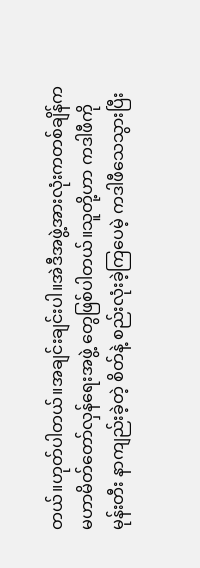တယ်။ဟုတ်ပါတယ်။အချင်းချင်းပါ။အဲဒီအဖွဲ့အားလုံးကတစ်ချိန်ကမဟာမိတ်တော်လှန်ရေးအဖွဲ့ တွေဖြစ်ပါတယ်။သူတို့ဟာ ကဒါဖီကို မုန်းတီး နာကျည်းခဲ့တဲ့ စိတ်နဲ့ စည်းလုံးခဲ့ကြပေမဲ့ ကဒါဖီသေသွားပြီး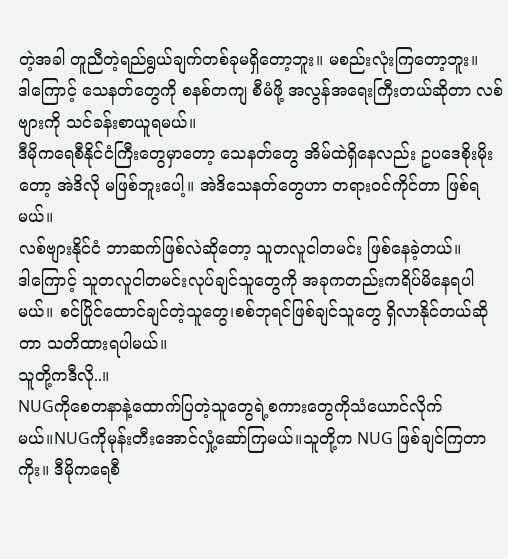တဲ့အခါ တူညီတဲ့ရည်ရွယ်ချက်တစ်ခုမရှိတော့ဘူး။ မစည်းလုံးကြတော့ဘူး။
ဒါကြောင့် သေနတ်တွေကို စနစ်တကျ စီမံဖို့ အလွန်အရေးကြီးတယ်ဆိုတာ လစ်ဗျားကို သင်ခန်းစာယူရမယ်။
ဒီမိုကရေစီနိုင်ငံကြီးတွေမှာတော့ သေနတ်တွေ အိမ်ထဲရှိနေလည်း ဥပဒေစိုးမိုးတော့ အဲဒိလို မဖြစ်ဘူးပေါ့။ အဲဒိသေနတ်တွေဟာ တရားဝင်ကိုင်တာ ဖြစ်ရမယ်။
လစ်ဗျားနိုင်ငံ ဘာဆက်ဖြစ်လဲဆိုတော့ သူတလူငါတမင်း ဖြစ်နေခဲ့တယ်။
ဒါကြောင့် သူတလူငါတမင်းလုပ်ချင်သူတွေကို အခုကတည်းကရိပ်မိနေရပါမယ်။ စင်ပြိုင်ထောင်ချင်တဲ့သူတွေ၊စစ်ဘုရင်ဖြစ်ချင်သူတွေ ရှိလာနိုင်တယ်ဆိုတာ သတိထားရပါမယ်။
သူတို့ကဒီလို..။
NUGကိုစေတနာနဲ့ထောက်ပြတဲ့သူတွေရဲ့စကားတွေကိုသံယောင်လိုက်မယ်။NUGကိုမုန်းတီးအောင်လှုံ့ဆော်ကြမယ်။သူတို့က NUG ဖြစ်ချင်ကြတာကိုး။ ဒီမိုကရေစီ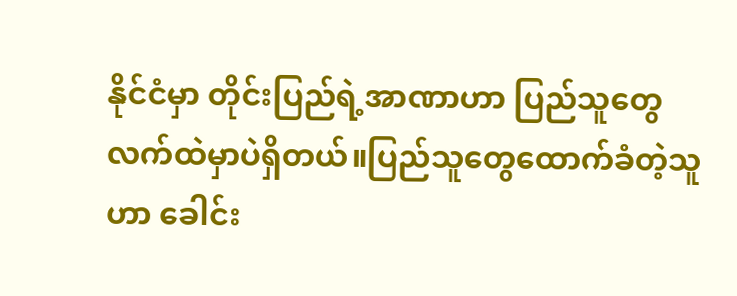နိုင်ငံမှာ တိုင်းပြည်ရဲ့အာဏာဟာ ပြည်သူတွေလက်ထဲမှာပဲရှိတယ်။ပြည်သူတွေထောက်ခံတဲ့သူဟာ ခေါင်း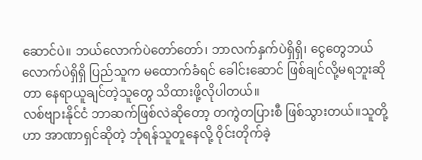ဆောင်ပဲ။ ဘယ်လောက်ပဲတော်တော်၊ ဘာလက်နှက်ပဲရှိရှိ၊ ငွေတွေဘယ်လောက်ပဲရှိရှိ ပြည်သူက မထောက်ခံရင် ခေါင်းဆောင် ဖြစ်ချင်လို့မရဘူးဆိုတာ နေရာယူချင်တဲ့သူတွေ သိထားဖို့လိုပါတယ်။
လစ်ဗျားနိုင်ငံ ဘာဆက်ဖြစ်လဲဆိုတော့ တကွဲတပြားစီ ဖြစ်သွားတယ်။သူတို့ဟာ အာဏာရှင်ဆိုတဲ့ ဘုံရန်သူတူနေလို့ ဝိုင်းတိုက်ခဲ့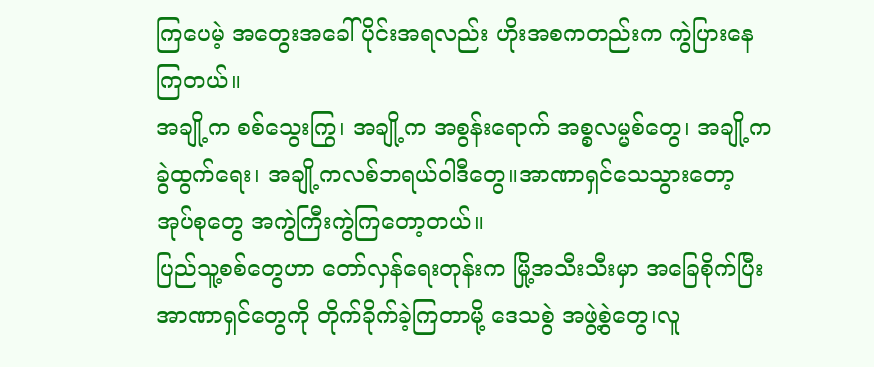ကြပေမဲ့ အတွေးအခေါ်ပိုင်းအရလည်း ဟိုးအစကတည်းက ကွဲပြားနေကြတယ်။
အချို့က စစ်သွေးကြွ၊ အချို့က အစွန်းရောက် အစ္စလမ္မစ်တွေ၊ အချို့က ခွဲထွက်ရေး၊ အချို့ကလစ်ဘရယ်ဝါဒီတွေ။အာဏာရှင်သေသွားတော့ အုပ်စုတွေ အကွဲကြီးကွဲကြတော့တယ်။
ပြည်သူ့စစ်တွေဟာ တော်လှန်ရေးတုန်းက မြို့အသီးသီးမှာ အခြေစိုက်ပြီး အာဏာရှင်တွေကို တိုက်ခိုက်ခဲ့ကြတာမို့ ဒေသစွဲ အဖွဲ့စွဲတွေ၊လူ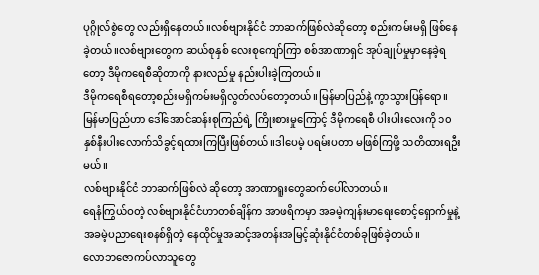ပုဂ္ဂိုလ်စွဲတွေ လည်းရှိနေတယ်။လစ်ဗျားနိုင်ငံ ဘာဆက်ဖြစ်လဲဆိုတော့ စည်းကမ်းမရှိ ဖြစ်နေခဲ့တယ်။လစ်ဗျားတွေက ဆယ်စုနှစ် လေးစုကျော်ကြာ စစ်အာဏာရှင် အုပ်ချုပ်မှုမှာနေခဲ့ရတော့ ဒီမိုကရေစီဆိုတာကို နားလည်မှု နည်းပါးခဲ့ကြတယ်။
ဒီမိုကရေစီရတော့စည်းမရှိကမ်းမရှိလွတ်လပ်တော့တယ်။မြန်မာပြည်နဲ့ ကွာသွားပြန်ရော။
မြန်မာပြည်ဟာ ဒေါ်အောင်ဆန်းစုကြည်ရဲ့ ကြိုးစားမှုကြောင့် ဒီမိုကရေစီ ပါးပါးလေးကို ၁၀ နှစ်နီးပါးလောက်သိခွင့်ရထားကြပြီးဖြစ်တယ်။ဒါပေမဲ့ ပရမ်းပတာ မဖြစ်ကြဖို့ သတိထားရဦးမယ်။
လစ်ဗျားနိုင်ငံ ဘာဆက်ဖြစ်လဲ ဆိုတော့ အာဏာရူးတွေဆက်ပေါ်လာတယ်။
ရေနံကြွယ်ဝတဲ့ လစ်ဗျားနိုင်ငံဟာတစ်ချိန်က အာဖရိကမှာ အခမဲ့ကျန်းမာရေးစောင့်ရှောက်မှုနဲ့ အခမဲ့ပညာရေးစနစ်ရှိတဲ့ နေထိုင်မှုအဆင့်အတန်းအမြင့်ဆုံးနိုင်ငံတစ်ခုဖြစ်ခဲ့တယ်။
လောဘဇောကပ်လာသူတွေ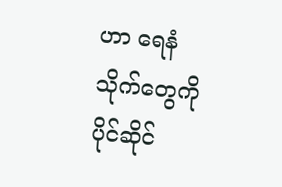ဟာ ရေနံသိုက်တွေကို ပိုင်ဆိုင်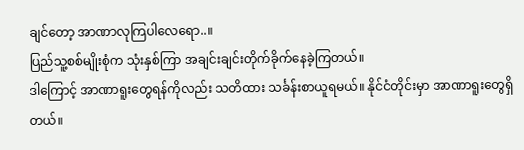ချင်တော့ အာဏာလုကြပါလေရော..။
ပြည်သူ့စစ်မျိုးစုံက သုံးနှစ်ကြာ အချင်းချင်းတိုက်ခိုက်နေခဲ့ကြတယ်။
ဒါကြောင့် အာဏာရူးတွေရန်ကိုလည်း သတိထား သင်္ခန်းစာယူရမယ်။ နိုင်ငံတိုင်းမှာ အာဏာရူးတွေရှိတယ်။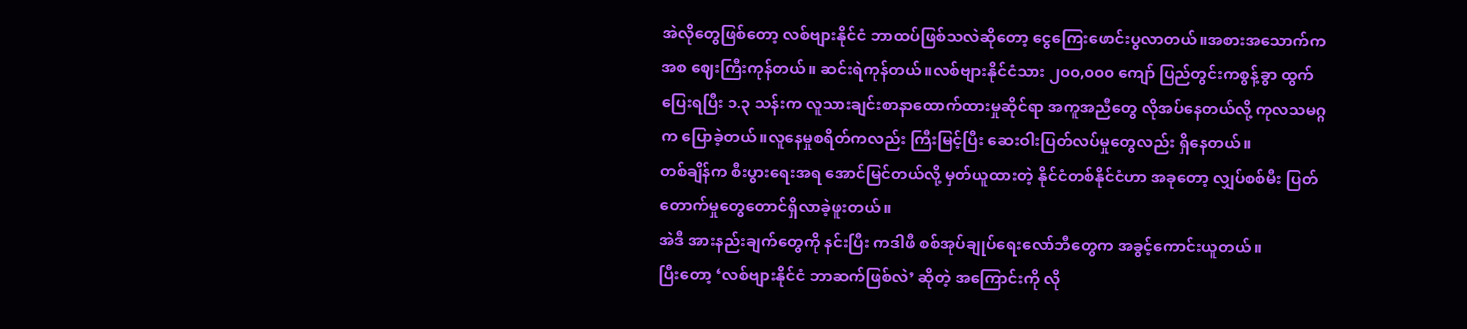အဲလိုတွေဖြစ်တော့ လစ်ဗျားနိုင်ငံ ဘာထပ်ဖြစ်သလဲဆိုတော့ ငွေကြေးဖောင်းပွလာတယ်။အစားအသောက်က အစ ဈေးကြီးကုန်တယ်။ ဆင်းရဲကုန်တယ်။လစ်ဗျားနိုင်ငံသား ၂၀၀,၀၀၀ ကျော် ပြည်တွင်းကစွန့်ခွာ ထွက်ပြေးရပြီး ၁.၃ သန်းက လူသားချင်းစာနာထောက်ထားမှုဆိုင်ရာ အကူအညီတွေ လိုအပ်နေတယ်လို့ ကုလသမဂ္ဂက ပြောခဲ့တယ်။လူနေမှုစရိတ်ကလည်း ကြီးမြင့်ပြီး ဆေးဝါးပြတ်လပ်မှုတွေလည်း ရှိနေတယ်။
တစ်ချိန်က စီးပွားရေးအရ အောင်မြင်တယ်လို့ မှတ်ယူထားတဲ့ နိုင်ငံတစ်နိုင်ငံဟာ အခုတော့ လျှပ်စစ်မီး ပြတ်တောက်မှုတွေတောင်ရှိလာခဲ့ဖူးတယ်။
အဲဒီ အားနည်းချက်တွေကို နင်းပြီး ကဒါဖီ စစ်အုပ်ချုပ်ရေးလော်ဘီတွေက အခွင့်ကောင်းယူတယ်။
ပြီးတော့ ‘လစ်ဗျားနိုင်ငံ ဘာဆက်ဖြစ်လဲ’ ဆိုတဲ့ အကြောင်းကို လို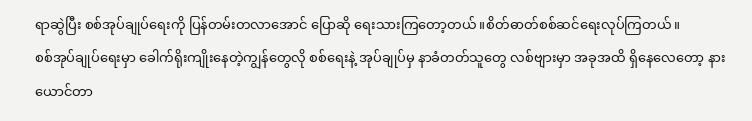ရာဆွဲပြီး စစ်အုပ်ချုပ်ရေးကို ပြန်တမ်းတလာအောင် ပြောဆို ရေးသားကြတော့တယ်။စိတ်ဓာတ်စစ်ဆင်ရေးလုပ်ကြတယ်။
စစ်အုပ်ချုပ်ရေးမှာ ခေါက်ရိုးကျိုးနေတဲ့ကျွန်တွေလို စစ်ရေးနဲ့ အုပ်ချုပ်မှ နာခံတတ်သူတွေ လစ်ဗျားမှာ အခုအထိ ရှိနေလေတော့ နားယောင်တာ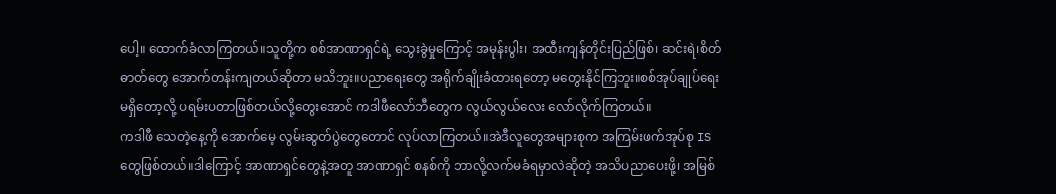ပေါ့။ ထောက်ခံလာကြတယ်။သူတို့က စစ်အာဏာရှင်ရဲ့ သွေးခွဲမှုကြောင့် အမုန်းပွါး၊ အထီးကျန်တိုင်းပြည်ဖြစ်၊ ဆင်းရဲ၊စိတ်ဓာတ်တွေ အောက်တန်းကျတယ်ဆိုတာ မသိဘူး။ပညာရေးတွေ အရိုက်ချိုးခံထားရတော့ မတွေးနိုင်ကြဘူး။စစ်အုပ်ချုပ်ရေး မရှိတော့လို့ ပရမ်းပတာဖြစ်တယ်လို့တွေးအောင် ကဒါဖီလော်ဘီတွေက လွယ်လွယ်လေး လော်လိုက်ကြတယ်။
ကဒါဖီ သေတဲ့နေ့ကို အောက်မေ့ လွမ်းဆွတ်ပွဲတွေတောင် လုပ်လာကြတယ်။အဲဒီလူတွေအများစုက အကြမ်းဖက်အုပ်စု IS တွေဖြစ်တယ်။ဒါကြောင့် အာဏာရှင်တွေနဲ့အတူ အာဏာရှင် စနစ်ကို ဘာလို့လက်မခံရမှာလဲဆိုတဲ့ အသိပညာပေးဖို့၊ အမြစ်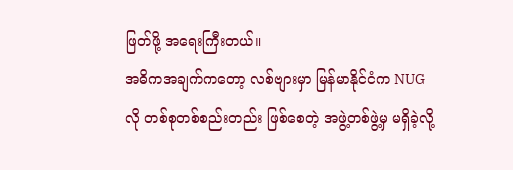ဖြတ်ဖို့ အရေးကြီးတယ်။
အဓိကအချက်ကတော့ လစ်ဗျားမှာ မြန်မာနိုင်ငံက NUG လို တစ်စုတစ်စည်းတည်း ဖြစ်စေတဲ့ အဖွဲ့တစ်ဖွဲ့မှ မရှိခဲ့လို့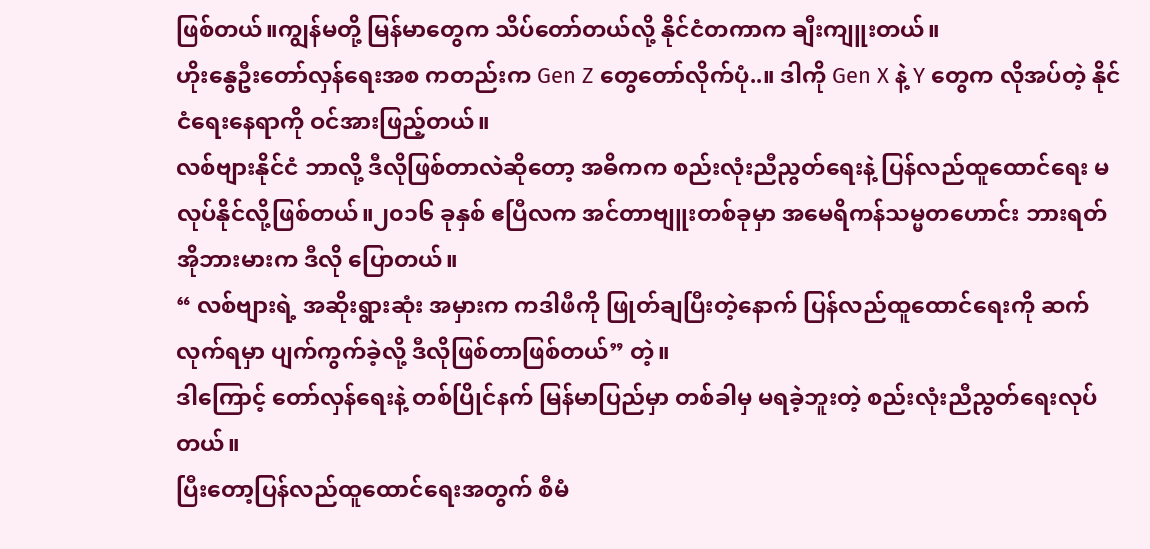ဖြစ်တယ်။ကျွန်မတို့ မြန်မာတွေက သိပ်တော်တယ်လို့ နိုင်ငံတကာက ချီးကျူးတယ်။
ဟိုးနွေဦးတော်လှန်ရေးအစ ကတည်းက Gen Z တွေတော်လိုက်ပုံ..။ ဒါကို Gen X နဲ့ Y တွေက လိုအပ်တဲ့ နိုင်ငံရေးနေရာကို ဝင်အားဖြည့်တယ်။
လစ်ဗျားနိုင်ငံ ဘာလို့ ဒီလိုဖြစ်တာလဲဆိုတော့ အဓိကက စည်းလုံးညီညွတ်ရေးနဲ့ ပြန်လည်ထူထောင်ရေး မလုပ်နိုင်လို့ဖြစ်တယ်။၂၀၁၆ ခုနှစ် ဧပြီလက အင်တာဗျူးတစ်ခုမှာ အမေရိကန်သမ္မတဟောင်း ဘားရတ်အိုဘားမားက ဒီလို ပြောတယ်။
“ လစ်ဗျားရဲ့ အဆိုးရွားဆုံး အမှားက ကဒါဖီကို ဖြုတ်ချပြီးတဲ့နောက် ပြန်လည်ထူထောင်ရေးကို ဆက်လုက်ရမှာ ပျက်ကွက်ခဲ့လို့ ဒီလိုဖြစ်တာဖြစ်တယ်” တဲ့။
ဒါကြောင့် တော်လှန်ရေးနဲ့ တစ်ပြိုင်နက် မြန်မာပြည်မှာ တစ်ခါမှ မရခဲ့ဘူးတဲ့ စည်းလုံးညီညွတ်ရေးလုပ်တယ်။
ပြီးတော့ပြန်လည်ထူထောင်ရေးအတွက် စီမံ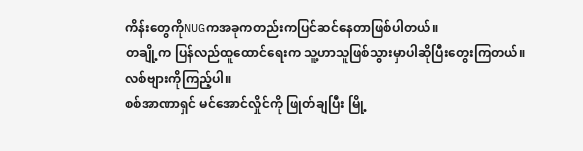ကိန်းတွေကိုNUGကအခုကတည်းကပြင်ဆင်နေတာဖြစ်ပါတယ်။
တချို့က ပြန်လည်ထူထောင်ရေးက သူ့ဟာသူဖြစ်သွားမှာပါဆိုပြီးတွေးကြတယ်။
လစ်ဗျားကိုကြည့်ပါ။
စစ်အာဏာရှင် မင်အောင်လှိုင်ကို ဖြုတ်ချပြီး မြို့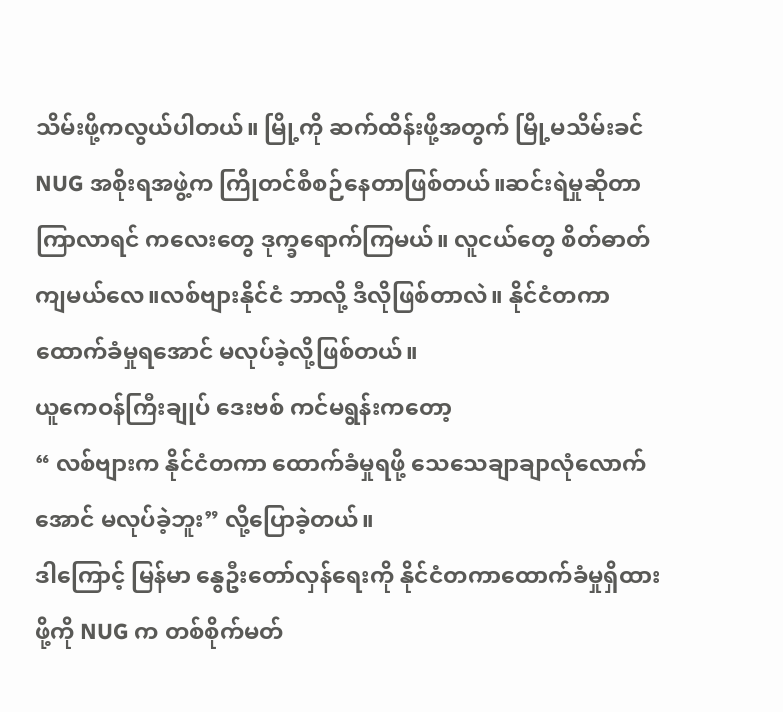သိမ်းဖို့ကလွယ်ပါတယ်။ မြို့ကို ဆက်ထိန်းဖို့အတွက် မြို့မသိမ်းခင် NUG အစိုးရအဖွဲ့က ကြိုတင်စီစဉ်နေတာဖြစ်တယ်။ဆင်းရဲမှုဆိုတာ ကြာလာရင် ကလေးတွေ ဒုက္ခရောက်ကြမယ်။ လူငယ်တွေ စိတ်ဓာတ်ကျမယ်လေ။လစ်ဗျားနိုင်ငံ ဘာလို့ ဒီလိုဖြစ်တာလဲ။ နိုင်ငံတကာ ထောက်ခံမှုရအောင် မလုပ်ခဲ့လို့ဖြစ်တယ်။
ယူကေဝန်ကြီးချုပ် ဒေးဗစ် ကင်မရွန်းကတော့
“ လစ်ဗျားက နိုင်ငံတကာ ထောက်ခံမှုရဖို့ သေသေချာချာလုံလောက်အောင် မလုပ်ခဲ့ဘူး” လို့ပြောခဲ့တယ်။
ဒါကြောင့် မြန်မာ နွေဦးတော်လှန်ရေးကို နိုင်ငံတကာထောက်ခံမှုရှိထားဖို့ကို NUG က တစ်စိုက်မတ်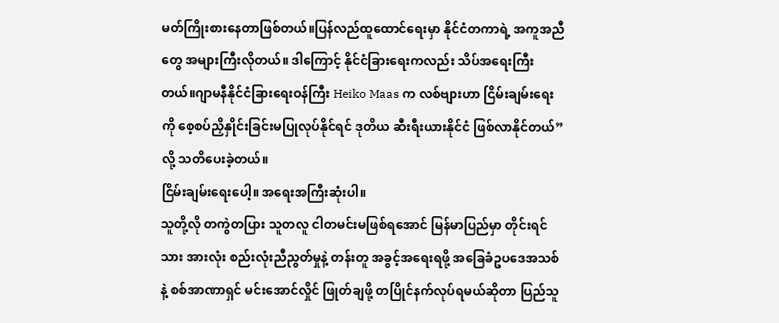မတ်ကြိုးစားနေတာဖြစ်တယ်။ပြန်လည်ထူထောင်ရေးမှာ နိုင်ငံတကာရဲ့ အကူအညီတွေ အများကြီးလိုတယ်။ ဒါကြောင့် နိုင်ငံခြားရေးကလည်း သိပ်အရေးကြီးတယ်။ဂျာမနီနိုင်ငံခြားရေးဝန်ကြီး Heiko Maas က လစ်ဗျားဟာ ငြိမ်းချမ်းရေးကို စေ့စပ်ညှိနှိုင်းခြင်းမပြုလုပ်နိုင်ရင် ဒုတိယ ဆီးရီးယားနိုင်ငံ ဖြစ်လာနိုင်တယ်” လို့ သတိပေးခဲ့တယ်။
ငြိမ်းချမ်းရေးပေါ့။ အရေးအကြီးဆုံးပါ။
သူတို့လို တကွဲတပြား သူတလူ ငါတမင်းမဖြစ်ရအောင် မြန်မာပြည်မှာ တိုင်းရင်သား အားလုံး စည်းလုံးညီညွတ်မှုနဲ့ တန်းတူ အခွင့်အရေးရဖို့ အခြေခံဥပဒေအသစ်နဲ့ စစ်အာဏာရှင် မင်းအောင်လှိုင် ဖြုတ်ချဖို့ တပြိုင်နက်လုပ်ရမယ်ဆိုတာ ပြည်သူ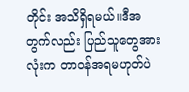တိုင်း အသိရှိရမယ်။ဒီအတွက်လည်း ပြည်သူတွေအားလုံးက တာဝန်အရမဟုတ်ပဲ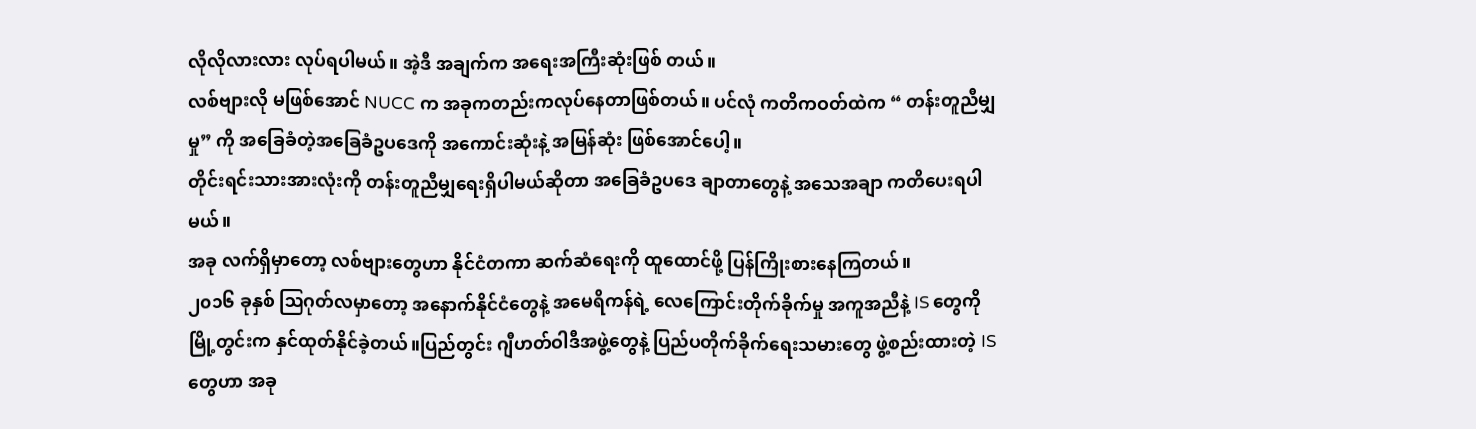လိုလိုလားလား လုပ်ရပါမယ်။ အဲ့ဒီ အချက်က အရေးအကြီးဆုံးဖြစ် တယ်။
လစ်ဗျားလို မဖြစ်အောင် NUCC က အခုကတည်းကလုပ်နေတာဖြစ်တယ်။ ပင်လုံ ကတိကဝတ်ထဲက “ တန်းတူညီမျှမှု” ကို အခြေခံတဲ့အခြေခံဥပဒေကို အကောင်းဆုံးနဲ့ အမြန်ဆုံး ဖြစ်အောင်ပေါ့။
တိုင်းရင်းသားအားလုံးကို တန်းတူညီမျှရေးရှိပါမယ်ဆိုတာ အခြေခံဥပဒေ ချာတာတွေနဲ့ အသေအချာ ကတိပေးရပါမယ်။
အခု လက်ရှိမှာတော့ လစ်ဗျားတွေဟာ နိုင်ငံတကာ ဆက်ဆံရေးကို ထူထောင်ဖို့ ပြန်ကြိုးစားနေကြတယ်။
၂၀၁၆ ခုနှစ် ဩဂုတ်လမှာတော့ အနောက်နိုင်ငံတွေနဲ့ အမေရိကန်ရဲ့ လေကြောင်းတိုက်ခိုက်မှု အကူအညီနဲ့ IS တွေကို မြို့တွင်းက နှင်ထုတ်နိုင်ခဲ့တယ်။ပြည်တွင်း ဂျီဟတ်ဝါဒီအဖွဲ့တွေနဲ့ ပြည်ပတိုက်ခိုက်ရေးသမားတွေ ဖွဲ့စည်းထားတဲ့ IS တွေဟာ အခု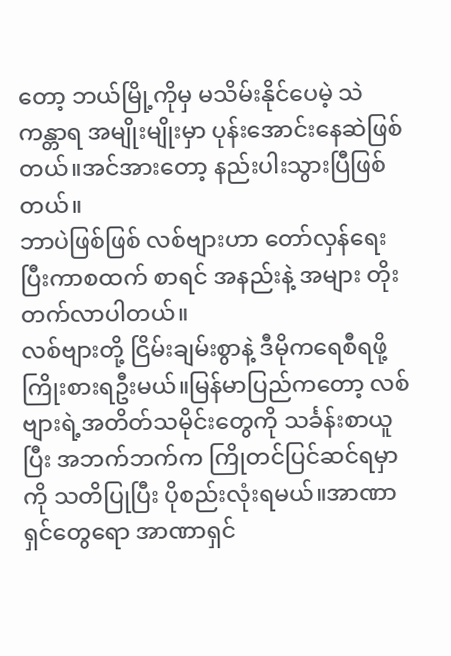တော့ ဘယ်မြို့ကိုမှ မသိမ်းနိုင်ပေမဲ့ သဲကန္တာရ အမျိုးမျိုးမှာ ပုန်းအောင်းနေဆဲဖြစ်တယ်။အင်အားတော့ နည်းပါးသွားပြီဖြစ်တယ်။
ဘာပဲဖြစ်ဖြစ် လစ်ဗျားဟာ တော်လှန်ရေးပြီးကာစထက် စာရင် အနည်းနဲ့ အများ တိုးတက်လာပါတယ်။
လစ်ဗျားတို့ ငြိမ်းချမ်းစွာနဲ့ ဒီမိုကရေစီရဖို့ ကြိုးစားရဦးမယ်။မြန်မာပြည်ကတော့ လစ်ဗျားရဲ့အတိတ်သမိုင်းတွေကို သင်္ခန်းစာယူပြီး အဘက်ဘက်က ကြိုတင်ပြင်ဆင်ရမှာကို သတိပြုပြီး ပိုစည်းလုံးရမယ်။အာဏာရှင်တွေရော အာဏာရှင်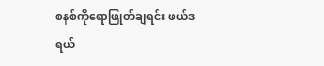စနစ်ကိုရောဖြုတ်ချရင်း ဖယ်ဒရယ်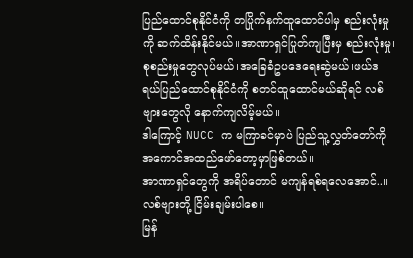ပြည်ထောင်စုနိုင်ငံကို တပြိုက်နက်ထူထောင်ပါမှ စည်းလုံးမှုကို ဆက်ထိန်းနိုင်မယ်။အာဏာရှင်ပြုတ်ကျပြီးမှ စည်းလုံးမှု၊စုစည်းမှုတွေလုပ်မယ်၊အခြေခံဥပဒေရေးဆွဲမယ်၊ဖယ်ဒရယ်ပြည်ထောင်စုနိုင်ငံကို စတင်ထူထောင်မယ်ဆိုရင် လစ်ဗျားတွေလို နောက်ကျလိမ့်မယ်။
ဒါကြောင့် NUCC က မကြာခင်မှာပဲ ပြည်သူ့လွှတ်တော်ကို အကောင်အထည်ဖော်တော့မှာဖြစ်တယ်။
အာဏာရှင်တွေကို အရိပ်တောင် မကျန်ရစ်ရလေအောင်..။
လစ်ဗျားတို့ ငြိမ်းချမ်းပါစေ။
မြန်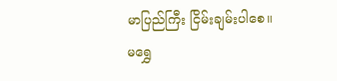မာပြည်ကြီး ငြိမ်းချမ်းပါစေ။
မရွှေ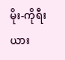မိုး-ကိုရီးယား